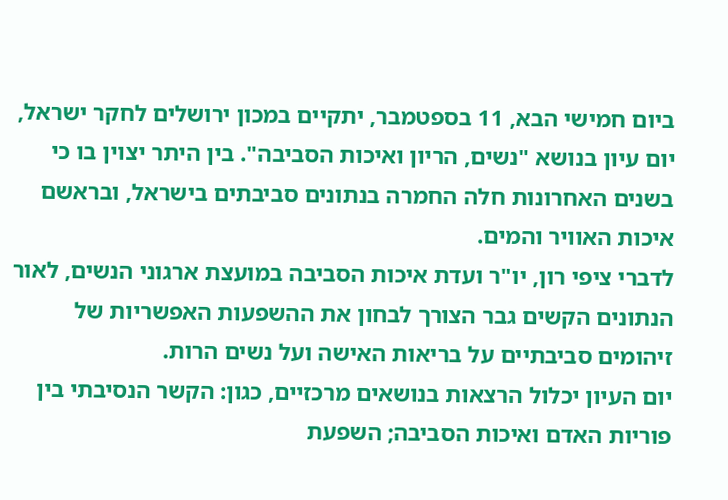ביום חמישי הבא, 11 בספטמבר, יתקיים במכון ירושלים לחקר ישראל, יום עיון בנושא "נשים, הריון ואיכות הסביבה". בין היתר יצוין בו כי בשנים האחרונות חלה החמרה בנתונים סביבתים בישראל, ובראשם איכות האוויר והמים.
לדברי ציפי רון, יו"ר ועדת איכות הסביבה במועצת ארגוני הנשים, לאור הנתונים הקשים גבר הצורך לבחון את ההשפעות האפשריות של זיהומים סביבתיים על בריאות האישה ועל נשים הרות.
יום העיון יכלול הרצאות בנושאים מרכזיים, כגון: הקשר הנסיבתי בין פוריות האדם ואיכות הסביבה; השפעת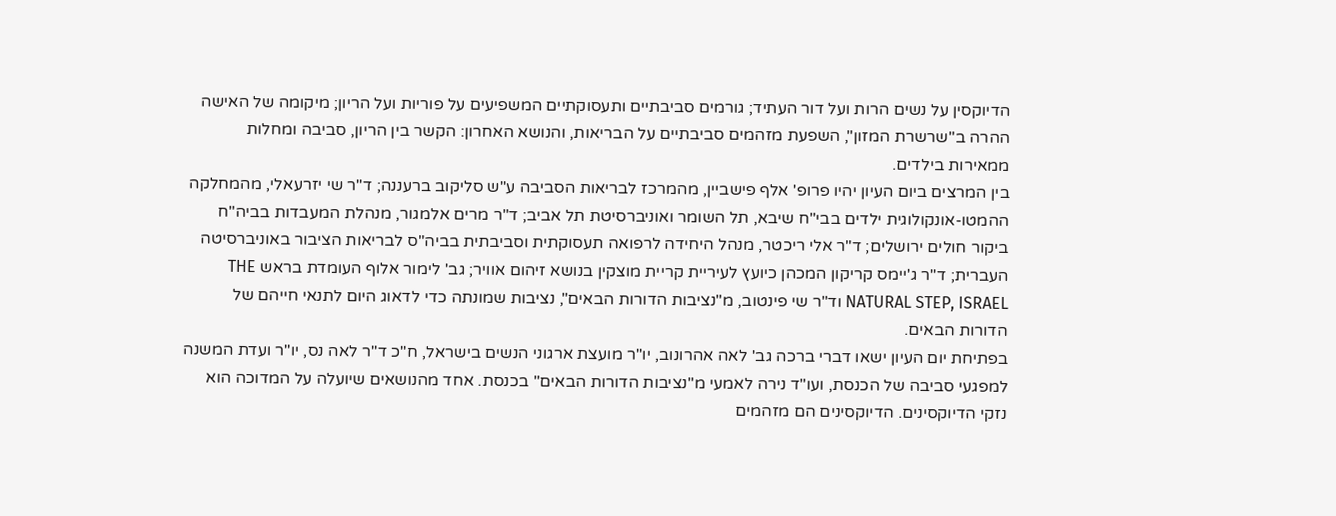הדיוקסין על נשים הרות ועל דור העתיד; גורמים סביבתיים ותעסוקתיים המשפיעים על פוריות ועל הריון; מיקומה של האישה ההרה ב"שרשרת המזון", השפעת מזהמים סביבתיים על הבריאות, והנושא האחרון: הקשר בין הריון, סביבה ומחלות ממאירות בילדים.
בין המרצים ביום העיון יהיו פרופ' אלף פישביין, מהמרכז לבריאות הסביבה ע"ש סליקוב ברעננה; ד"ר שי יזרעאלי, מהמחלקה ההמטו-אונקולוגית ילדים בבי"ח שיבא, תל השומר ואוניברסיטת תל אביב; ד"ר מרים אלמגור, מנהלת המעבדות בביה"ח ביקור חולים ירושלים; ד"ר אלי ריכטר, מנהל היחידה לרפואה תעסוקתית וסביבתית בביה"ס לבריאות הציבור באוניברסיטה העברית; ד"ר ג'יימס קריקון המכהן כיועץ לעיריית קריית מוצקין בנושא זיהום אוויר; גב' לימור אלוף העומדת בראש THE NATURAL STEP, ISRAEL וד"ר שי פינטוב, מ"נציבות הדורות הבאים", נציבות שמונתה כדי לדאוג היום לתנאי חייהם של הדורות הבאים.
בפתיחת יום העיון ישאו דברי ברכה גב' לאה אהרונוב, יו"ר מועצת ארגוני הנשים בישראל, ח"כ ד"ר לאה נס, יו"ר ועדת המשנה למפגעי סביבה של הכנסת, ועו"ד נירה לאמעי מ"נציבות הדורות הבאים" בכנסת. אחד מהנושאים שיועלה על המדוכה הוא נזקי הדיוקסינים. הדיוקסינים הם מזהמים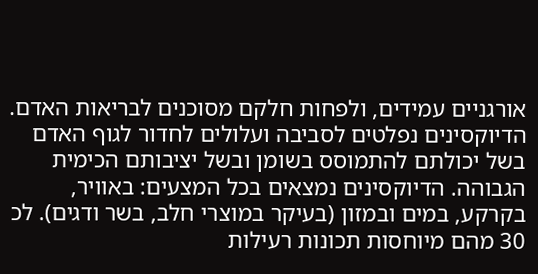אורגניים עמידים, ולפחות חלקם מסוכנים לבריאות האדם. הדיוקסינים נפלטים לסביבה ועלולים לחדור לגוף האדם בשל יכולתם להתמוסס בשומן ובשל יציבותם הכימית הגבוהה. הדיוקסינים נמצאים בכל המצעים: באוויר, בקרקע, במים ובמזון (בעיקר במוצרי חלב, בשר ודגים). לכ 30 מהם מיוחסות תכונות רעילות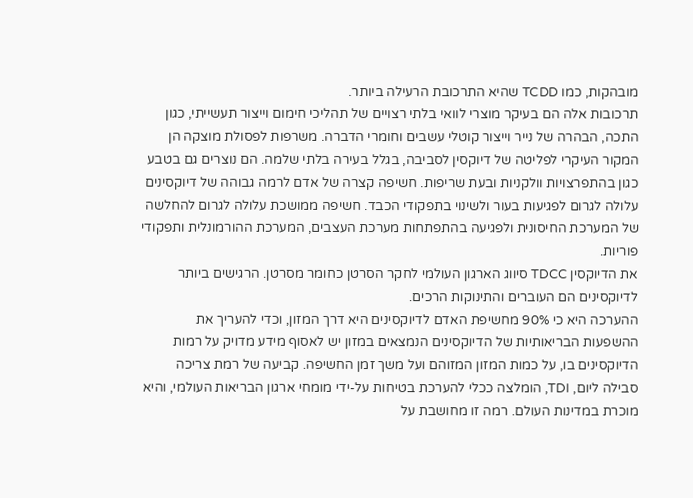מובהקות, כמו TCDD שהיא התרכובת הרעילה ביותר.
תרכובות אלה הם בעיקר מוצרי לוואי בלתי רצויים של תהליכי חימום וייצור תעשייתי, כגון התכה, הבהרה של נייר וייצור קוטלי עשבים וחומרי הדברה. משרפות לפסולת מוצקה הן המקור העיקרי לפליטה של דיוקסין לסביבה, בגלל בעירה בלתי שלמה. הם נוצרים גם בטבע כגון בהתפרצויות וולקניות ובעת שריפות. חשיפה קצרה של אדם לרמה גבוהה של דיוקסינים עלולה לגרום לפגיעות בעור ולשינוי בתפקודי הכבד. חשיפה ממושכת עלולה לגרום להחלשה של המערכת החיסונית ולפגיעה בהתפתחות מערכת העצבים, המערכת ההורמונלית ותפקודי פוריות.
את הדיוקסין TDCC סיווג הארגון העולמי לחקר הסרטן כחומר מסרטן. הרגישים ביותר לדיוקסינים הם העוברים והתינוקות הרכים.
ההערכה היא כי 90% מחשיפת האדם לדיוקסינים היא דרך המזון, וכדי להעריך את ההשפעות הבריאותיות של הדיוקסינים הנמצאים במזון יש לאסוף מידע מדויק על רמות הדיוקסינים בו, על כמות המזון המזוהם ועל משך זמן החשיפה. קביעה של רמת צריכה סבילה ליום, TDI, הומלצה ככלי להערכת בטיחות על-ידי מומחי ארגון הבריאות העולמי, והיא מוכרת במדינות העולם. רמה זו מחושבת על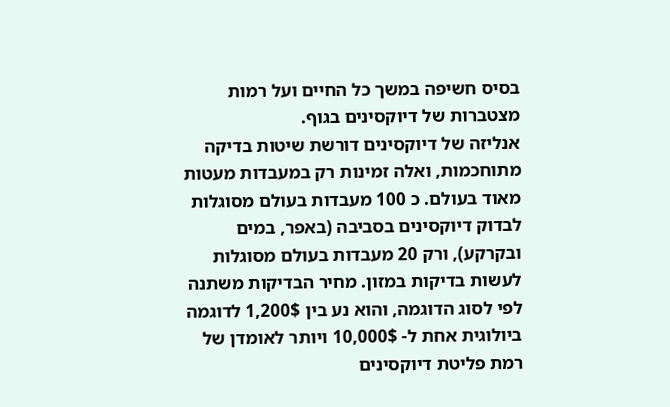בסיס חשיפה במשך כל החיים ועל רמות מצטברות של דיוקסינים בגוף.
אנליזה של דיוקסינים דורשת שיטות בדיקה מתוחכמות, ואלה זמינות רק במעבדות מעטות מאוד בעולם. כ 100 מעבדות בעולם מסוגלות לבדוק דיוקסינים בסביבה (באפר, במים ובקרקע), ורק 20 מעבדות בעולם מסוגלות לעשות בדיקות במזון. מחיר הבדיקות משתנה לפי לסוג הדוגמה, והוא נע בין 1,200$ לדוגמה ביולוגית אחת ל- 10,000$ ויותר לאומדן של רמת פליטת דיוקסינים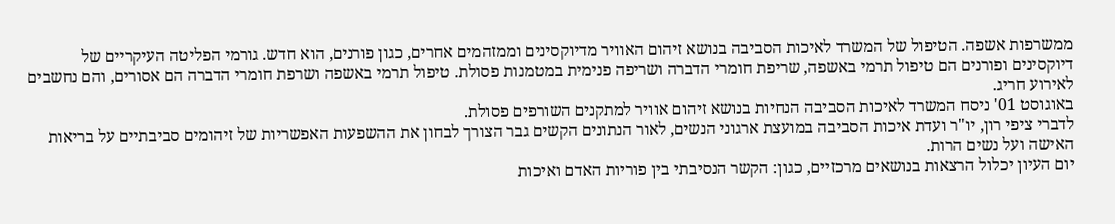ממשרפות אשפה. הטיפול של המשרד לאיכות הסביבה בנושא זיהום האוויר מדיוקסינים וממזהמים אחרים, כגון פורנים, הוא חדש. גורמי הפליטה העיקריים של דיוקסינים ופורנים הם טיפול תרמי באשפה, שריפת חומרי הדברה ושריפה פנימית במטמנות פסולת. טיפול תרמי באשפה ושרפת חומרי הדברה הם אסורים, והם נחשבים לאירוע חריג.
באוגוסט 01' ניסח המשרד לאיכות הסביבה הנחיות בנושא זיהום אוויר למתקנים השורפים פסולת.
לדברי ציפי רון, יו"ר ועדת איכות הסביבה במועצת ארגוני הנשים, לאור הנתונים הקשים גבר הצורך לבחון את ההשפעות האפשריות של זיהומים סביבתיים על בריאות האישה ועל נשים הרות.
יום העיון יכלול הרצאות בנושאים מרכזיים, כגון: הקשר הנסיבתי בין פוריות האדם ואיכות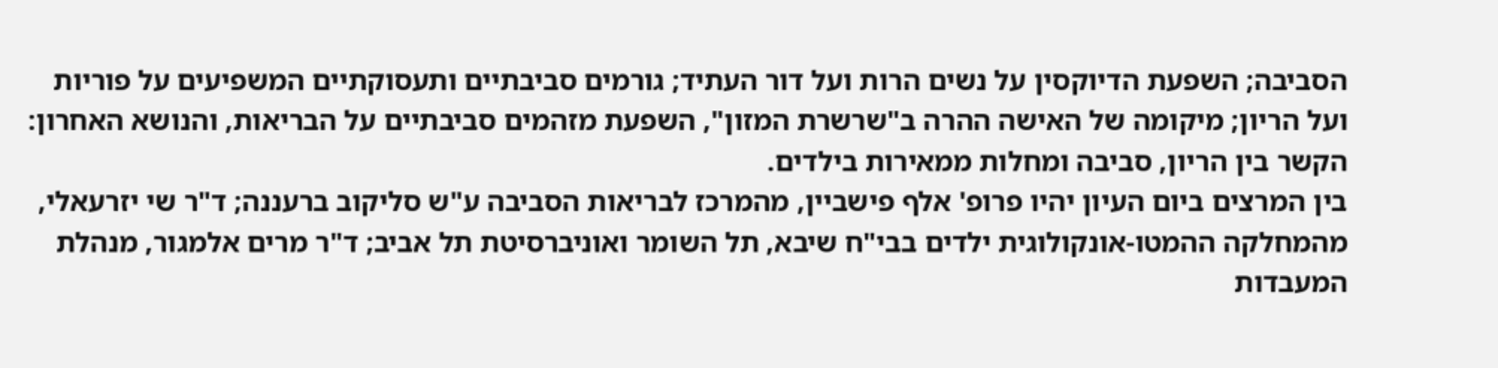הסביבה; השפעת הדיוקסין על נשים הרות ועל דור העתיד; גורמים סביבתיים ותעסוקתיים המשפיעים על פוריות ועל הריון; מיקומה של האישה ההרה ב"שרשרת המזון", השפעת מזהמים סביבתיים על הבריאות, והנושא האחרון: הקשר בין הריון, סביבה ומחלות ממאירות בילדים.
בין המרצים ביום העיון יהיו פרופ' אלף פישביין, מהמרכז לבריאות הסביבה ע"ש סליקוב ברעננה; ד"ר שי יזרעאלי, מהמחלקה ההמטו-אונקולוגית ילדים בבי"ח שיבא, תל השומר ואוניברסיטת תל אביב; ד"ר מרים אלמגור, מנהלת המעבדות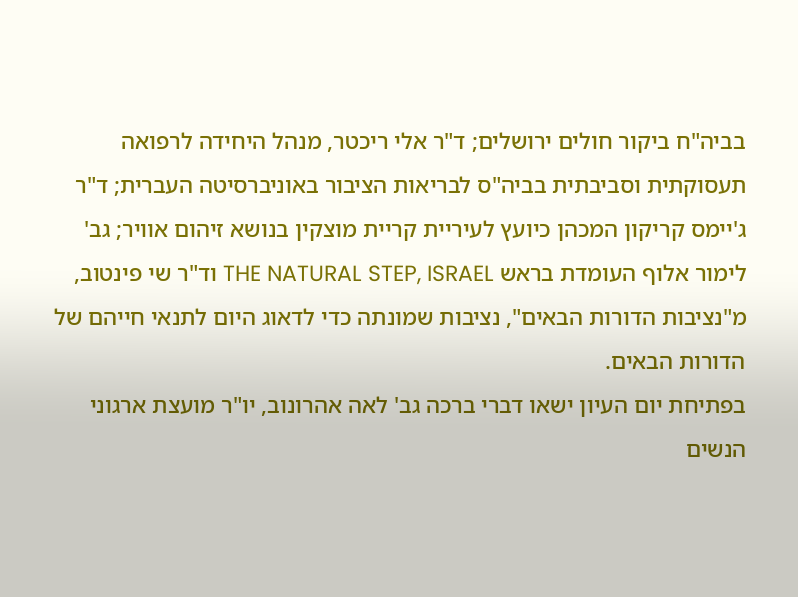בביה"ח ביקור חולים ירושלים; ד"ר אלי ריכטר, מנהל היחידה לרפואה תעסוקתית וסביבתית בביה"ס לבריאות הציבור באוניברסיטה העברית; ד"ר ג'יימס קריקון המכהן כיועץ לעיריית קריית מוצקין בנושא זיהום אוויר; גב' לימור אלוף העומדת בראש THE NATURAL STEP, ISRAEL וד"ר שי פינטוב, מ"נציבות הדורות הבאים", נציבות שמונתה כדי לדאוג היום לתנאי חייהם של הדורות הבאים.
בפתיחת יום העיון ישאו דברי ברכה גב' לאה אהרונוב, יו"ר מועצת ארגוני הנשים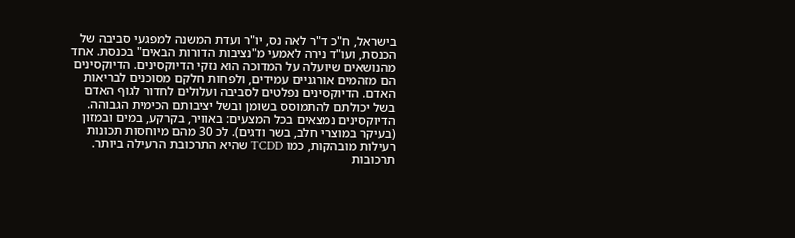בישראל, ח"כ ד"ר לאה נס, יו"ר ועדת המשנה למפגעי סביבה של הכנסת, ועו"ד נירה לאמעי מ"נציבות הדורות הבאים" בכנסת. אחד מהנושאים שיועלה על המדוכה הוא נזקי הדיוקסינים. הדיוקסינים הם מזהמים אורגניים עמידים, ולפחות חלקם מסוכנים לבריאות האדם. הדיוקסינים נפלטים לסביבה ועלולים לחדור לגוף האדם בשל יכולתם להתמוסס בשומן ובשל יציבותם הכימית הגבוהה. הדיוקסינים נמצאים בכל המצעים: באוויר, בקרקע, במים ובמזון (בעיקר במוצרי חלב, בשר ודגים). לכ 30 מהם מיוחסות תכונות רעילות מובהקות, כמו TCDD שהיא התרכובת הרעילה ביותר.
תרכובות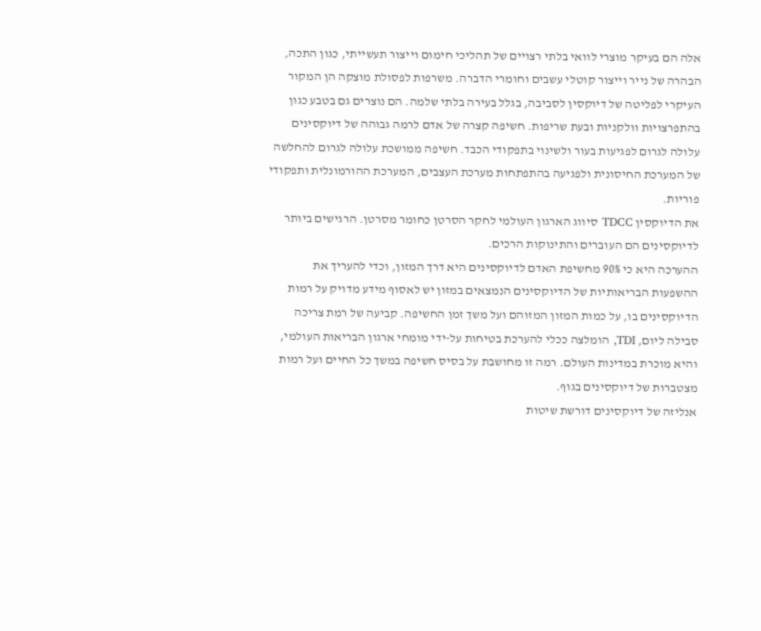אלה הם בעיקר מוצרי לוואי בלתי רצויים של תהליכי חימום וייצור תעשייתי, כגון התכה, הבהרה של נייר וייצור קוטלי עשבים וחומרי הדברה. משרפות לפסולת מוצקה הן המקור העיקרי לפליטה של דיוקסין לסביבה, בגלל בעירה בלתי שלמה. הם נוצרים גם בטבע כגון בהתפרצויות וולקניות ובעת שריפות. חשיפה קצרה של אדם לרמה גבוהה של דיוקסינים עלולה לגרום לפגיעות בעור ולשינוי בתפקודי הכבד. חשיפה ממושכת עלולה לגרום להחלשה של המערכת החיסונית ולפגיעה בהתפתחות מערכת העצבים, המערכת ההורמונלית ותפקודי פוריות.
את הדיוקסין TDCC סיווג הארגון העולמי לחקר הסרטן כחומר מסרטן. הרגישים ביותר לדיוקסינים הם העוברים והתינוקות הרכים.
ההערכה היא כי 90% מחשיפת האדם לדיוקסינים היא דרך המזון, וכדי להעריך את ההשפעות הבריאותיות של הדיוקסינים הנמצאים במזון יש לאסוף מידע מדויק על רמות הדיוקסינים בו, על כמות המזון המזוהם ועל משך זמן החשיפה. קביעה של רמת צריכה סבילה ליום, TDI, הומלצה ככלי להערכת בטיחות על-ידי מומחי ארגון הבריאות העולמי, והיא מוכרת במדינות העולם. רמה זו מחושבת על בסיס חשיפה במשך כל החיים ועל רמות מצטברות של דיוקסינים בגוף.
אנליזה של דיוקסינים דורשת שיטות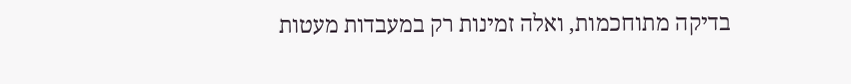בדיקה מתוחכמות, ואלה זמינות רק במעבדות מעטות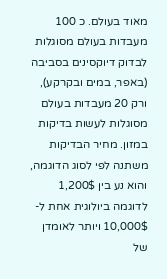מאוד בעולם. כ 100 מעבדות בעולם מסוגלות לבדוק דיוקסינים בסביבה (באפר, במים ובקרקע), ורק 20 מעבדות בעולם מסוגלות לעשות בדיקות במזון. מחיר הבדיקות משתנה לפי לסוג הדוגמה, והוא נע בין 1,200$ לדוגמה ביולוגית אחת ל- 10,000$ ויותר לאומדן של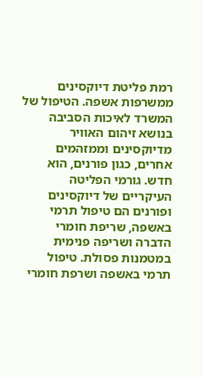רמת פליטת דיוקסינים ממשרפות אשפה. הטיפול של המשרד לאיכות הסביבה בנושא זיהום האוויר מדיוקסינים וממזהמים אחרים, כגון פורנים, הוא חדש. גורמי הפליטה העיקריים של דיוקסינים ופורנים הם טיפול תרמי באשפה, שריפת חומרי הדברה ושריפה פנימית במטמנות פסולת. טיפול תרמי באשפה ושרפת חומרי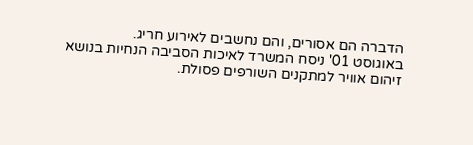הדברה הם אסורים, והם נחשבים לאירוע חריג.
באוגוסט 01' ניסח המשרד לאיכות הסביבה הנחיות בנושא זיהום אוויר למתקנים השורפים פסולת.